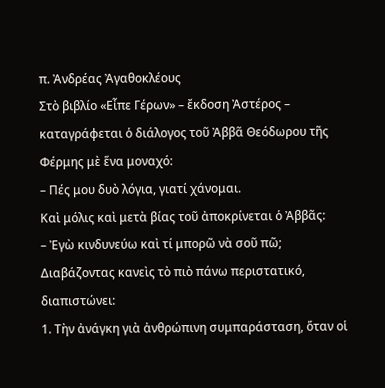π. Ἀνδρέας Ἀγαθοκλέους
Στὸ βιβλίο «Εἶπε Γέρων» – ἔκδοση Ἀστέρος – καταγράφεται ὁ διάλογος τοῦ Ἀββᾶ Θεόδωρου τῆς Φέρμης μὲ ἕνα μοναχό:
– Πές μου δυὸ λόγια, γιατί χάνομαι.
Καὶ μόλις καὶ μετὰ βίας τοῦ ἀποκρίνεται ὁ Ἀββᾶς:
– Ἐγὼ κινδυνεύω καὶ τί μπορῶ νὰ σοῦ πῶ;
Διαβάζοντας κανεὶς τὸ πιὸ πάνω περιστατικό, διαπιστώνει:
1. Τὴν ἀνάγκη γιὰ ἀνθρώπινη συμπαράσταση, ὅταν οἱ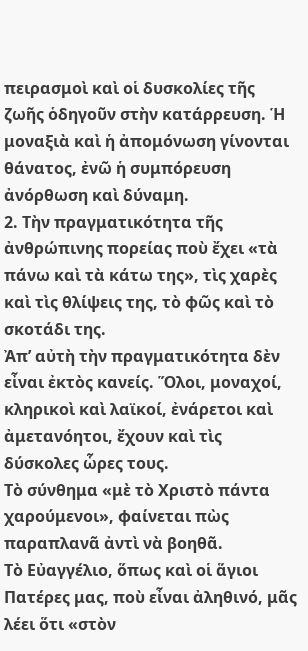πειρασμοὶ καὶ οἱ δυσκολίες τῆς ζωῆς ὁδηγοῦν στὴν κατάρρευση. Ἡ μοναξιὰ καὶ ἡ ἀπομόνωση γίνονται θάνατος, ἐνῶ ἡ συμπόρευση ἀνόρθωση καὶ δύναμη.
2. Τὴν πραγματικότητα τῆς ἀνθρώπινης πορείας ποὺ ἔχει «τὰ πάνω καὶ τὰ κάτω της», τὶς χαρὲς καὶ τὶς θλίψεις της, τὸ φῶς καὶ τὸ σκοτάδι της.
Ἀπ’ αὐτὴ τὴν πραγματικότητα δὲν εἶναι ἐκτὸς κανείς. Ὅλοι, μοναχοί, κληρικοὶ καὶ λαϊκοί, ἐνάρετοι καὶ ἀμετανόητοι, ἔχουν καὶ τὶς δύσκολες ὧρες τους.
Τὸ σύνθημα «μὲ τὸ Χριστὸ πάντα χαρούμενοι», φαίνεται πὼς παραπλανᾶ ἀντὶ νὰ βοηθᾶ.
Τὸ Εὐαγγέλιο, ὅπως καὶ οἱ ἅγιοι Πατέρες μας, ποὺ εἶναι ἀληθινό, μᾶς λέει ὅτι «στὸν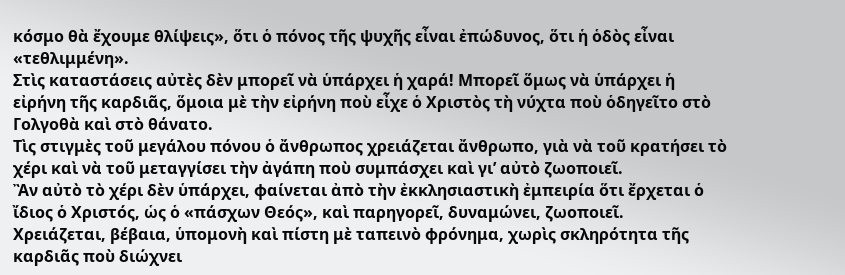κόσμο θὰ ἔχουμε θλίψεις», ὅτι ὁ πόνος τῆς ψυχῆς εἶναι ἐπώδυνος, ὅτι ἡ ὁδὸς εἶναι «τεθλιμμένη».
Στὶς καταστάσεις αὐτὲς δὲν μπορεῖ νὰ ὑπάρχει ἡ χαρά! Μπορεῖ ὅμως νὰ ὑπάρχει ἡ εἰρήνη τῆς καρδιᾶς, ὅμοια μὲ τὴν εἰρήνη ποὺ εἶχε ὁ Χριστὸς τὴ νύχτα ποὺ ὁδηγεῖτο στὸ Γολγοθὰ καὶ στὸ θάνατο.
Τὶς στιγμὲς τοῦ μεγάλου πόνου ὁ ἄνθρωπος χρειάζεται ἄνθρωπο, γιὰ νὰ τοῦ κρατήσει τὸ χέρι καὶ νὰ τοῦ μεταγγίσει τὴν ἀγάπη ποὺ συμπάσχει καὶ γι’ αὐτὸ ζωοποιεῖ.
Ἂν αὐτὸ τὸ χέρι δὲν ὑπάρχει, φαίνεται ἀπὸ τὴν ἐκκλησιαστικὴ ἐμπειρία ὅτι ἔρχεται ὁ ἴδιος ὁ Χριστός, ὡς ὁ «πάσχων Θεός», καὶ παρηγορεῖ, δυναμώνει, ζωοποιεῖ.
Χρειάζεται, βέβαια, ὑπομονὴ καὶ πίστη μὲ ταπεινὸ φρόνημα, χωρὶς σκληρότητα τῆς καρδιᾶς ποὺ διώχνει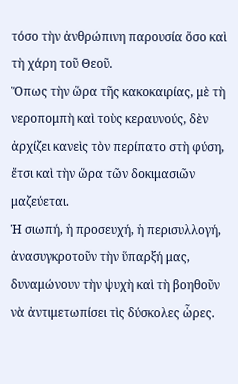τόσο τὴν ἀνθρώπινη παρουσία ὅσο καὶ τὴ χάρη τοῦ Θεοῦ.
Ὅπως τὴν ὥρα τῆς κακοκαιρίας, μὲ τὴ νεροπομπὴ καὶ τοὺς κεραυνούς, δὲν ἀρχίζει κανεὶς τὸν περίπατο στὴ φύση, ἔτσι καὶ τὴν ὥρα τῶν δοκιμασιῶν μαζεύεται.
Ἡ σιωπή, ἡ προσευχή, ἡ περισυλλογή, ἀνασυγκροτοῦν τὴν ὕπαρξή μας, δυναμώνουν τὴν ψυχὴ καὶ τὴ βοηθοῦν νὰ ἀντιμετωπίσει τὶς δύσκολες ὧρες.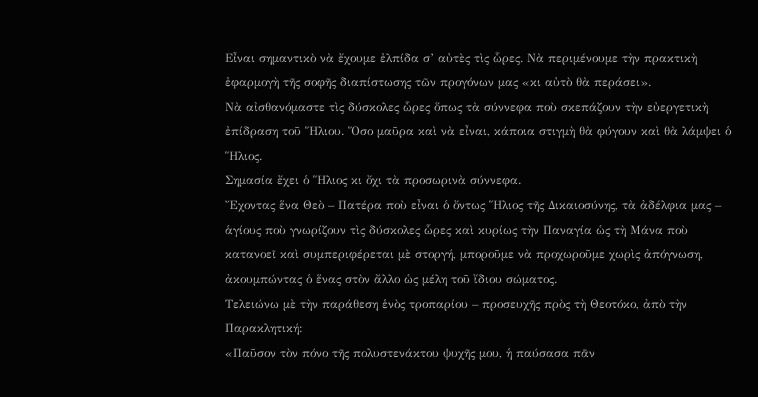Εἶναι σημαντικὸ νὰ ἔχουμε ἐλπίδα σ’ αὐτὲς τὶς ὧρες. Νὰ περιμένουμε τὴν πρακτικὴ ἐφαρμογὴ τῆς σοφῆς διαπίστωσης τῶν προγόνων μας «κι αὐτὸ θὰ περάσει».
Νὰ αἰσθανόμαστε τὶς δύσκολες ὧρες ὅπως τὰ σύννεφα ποὺ σκεπάζουν τὴν εὐεργετικὴ ἐπίδραση τοῦ Ἥλιου. Ὅσο μαῦρα καὶ νὰ εἶναι, κάποια στιγμὴ θὰ φύγουν καὶ θὰ λάμψει ὁ Ἥλιος.
Σημασία ἔχει ὁ Ἥλιος κι ὄχι τὰ προσωρινὰ σύννεφα.
Ἔχοντας ἕνα Θεὸ – Πατέρα ποὺ εἶναι ὁ ὄντως Ἥλιος τῆς Δικαιοσύνης, τὰ ἀδέλφια μας – ἁγίους ποὺ γνωρίζουν τὶς δύσκολες ὧρες καὶ κυρίως τὴν Παναγία ὡς τὴ Μάνα ποὺ κατανοεῖ καὶ συμπεριφέρεται μὲ στοργή, μποροῦμε νὰ προχωροῦμε χωρὶς ἀπόγνωση, ἀκουμπώντας ὁ ἕνας στὸν ἄλλο ὡς μέλη τοῦ ἴδιου σώματος.
Τελειώνω μὲ τὴν παράθεση ἑνὸς τροπαρίου – προσευχῆς πρὸς τὴ Θεοτόκο, ἀπὸ τὴν Παρακλητική:
«Παῦσον τὸν πόνο τῆς πολυστενάκτου ψυχῆς μου, ἡ παύσασα πᾶν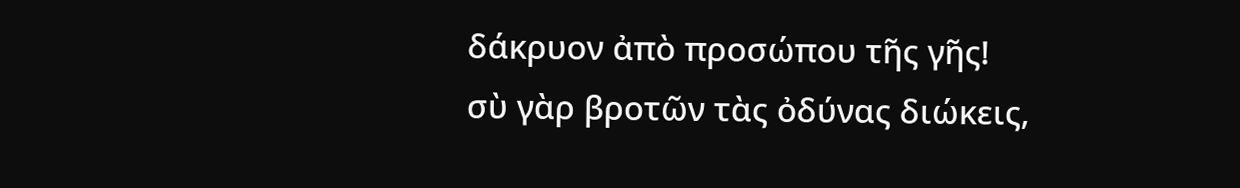δάκρυον ἀπὸ προσώπου τῆς γῆς!
σὺ γὰρ βροτῶν τὰς ὀδύνας διώκεις,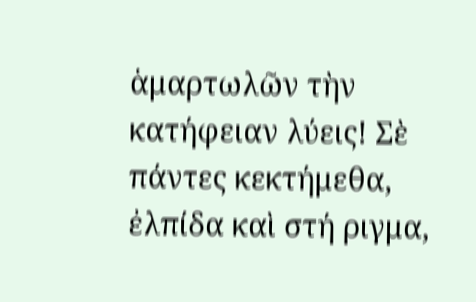ἁμαρτωλῶν τὴν κατήφειαν λύεις! Σὲ πάντες κεκτήμεθα, ἐλπίδα καὶ στή ριγμα,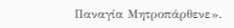Παναγία Μητροπάρθενε».